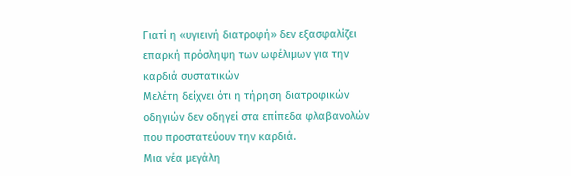Γιατί η «υγιεινή διατροφή» δεν εξασφαλίζει επαρκή πρόσληψη των ωφέλιμων για την καρδιά συστατικών
Μελέτη δείχνει ότι η τήρηση διατροφικών οδηγιών δεν οδηγεί στα επίπεδα φλαβανολών που προστατεύουν την καρδιά.
Μια νέα μεγάλη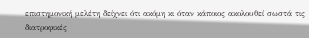επιστημονική μελέτη δείχνει ότι ακόμη κι όταν κάποιος ακολουθεί σωστά τις διατροφικές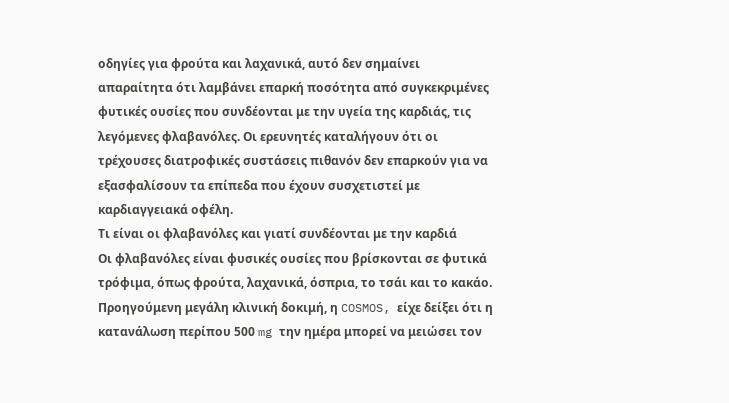οδηγίες για φρούτα και λαχανικά, αυτό δεν σημαίνει απαραίτητα ότι λαμβάνει επαρκή ποσότητα από συγκεκριμένες φυτικές ουσίες που συνδέονται με την υγεία της καρδιάς, τις λεγόμενες φλαβανόλες. Οι ερευνητές καταλήγουν ότι οι τρέχουσες διατροφικές συστάσεις πιθανόν δεν επαρκούν για να εξασφαλίσουν τα επίπεδα που έχουν συσχετιστεί με καρδιαγγειακά οφέλη.
Τι είναι οι φλαβανόλες και γιατί συνδέονται με την καρδιά
Οι φλαβανόλες είναι φυσικές ουσίες που βρίσκονται σε φυτικά τρόφιμα, όπως φρούτα, λαχανικά, όσπρια, το τσάι και το κακάο. Προηγούμενη μεγάλη κλινική δοκιμή, η COSMOS, είχε δείξει ότι η κατανάλωση περίπου 500 mg την ημέρα μπορεί να μειώσει τον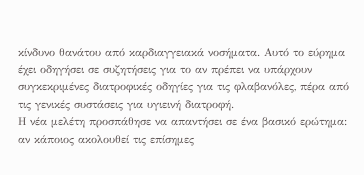κίνδυνο θανάτου από καρδιαγγειακά νοσήματα. Αυτό το εύρημα έχει οδηγήσει σε συζητήσεις για το αν πρέπει να υπάρχουν συγκεκριμένες διατροφικές οδηγίες για τις φλαβανόλες, πέρα από τις γενικές συστάσεις για υγιεινή διατροφή.
Η νέα μελέτη προσπάθησε να απαντήσει σε ένα βασικό ερώτημα: αν κάποιος ακολουθεί τις επίσημες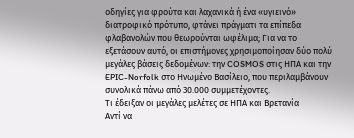οδηγίες για φρούτα και λαχανικά ή ένα «υγιεινό» διατροφικό πρότυπο, φτάνει πράγματι τα επίπεδα φλαβανολών που θεωρούνται ωφέλιμα; Για να το εξετάσουν αυτό, οι επιστήμονες χρησιμοποίησαν δύο πολύ μεγάλες βάσεις δεδομένων: την COSMOS στις ΗΠΑ και την EPIC-Norfolk στο Ηνωμένο Βασίλειο, που περιλαμβάνουν συνολικά πάνω από 30.000 συμμετέχοντες.
Τι έδειξαν οι μεγάλες μελέτες σε ΗΠΑ και Βρετανία
Αντί να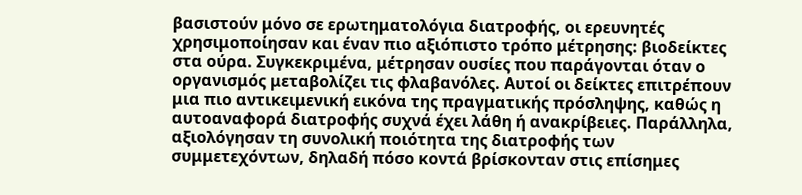βασιστούν μόνο σε ερωτηματολόγια διατροφής, οι ερευνητές χρησιμοποίησαν και έναν πιο αξιόπιστο τρόπο μέτρησης: βιοδείκτες στα ούρα. Συγκεκριμένα, μέτρησαν ουσίες που παράγονται όταν ο οργανισμός μεταβολίζει τις φλαβανόλες. Αυτοί οι δείκτες επιτρέπουν μια πιο αντικειμενική εικόνα της πραγματικής πρόσληψης, καθώς η αυτοαναφορά διατροφής συχνά έχει λάθη ή ανακρίβειες. Παράλληλα, αξιολόγησαν τη συνολική ποιότητα της διατροφής των συμμετεχόντων, δηλαδή πόσο κοντά βρίσκονταν στις επίσημες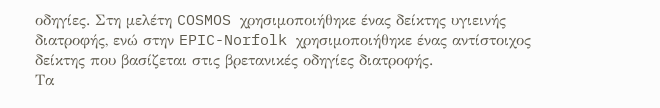οδηγίες. Στη μελέτη COSMOS χρησιμοποιήθηκε ένας δείκτης υγιεινής διατροφής, ενώ στην EPIC-Norfolk χρησιμοποιήθηκε ένας αντίστοιχος δείκτης που βασίζεται στις βρετανικές οδηγίες διατροφής.
Τα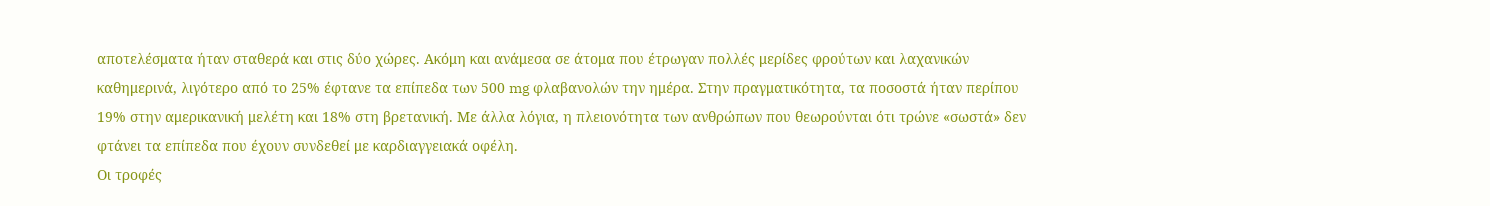αποτελέσματα ήταν σταθερά και στις δύο χώρες. Ακόμη και ανάμεσα σε άτομα που έτρωγαν πολλές μερίδες φρούτων και λαχανικών καθημερινά, λιγότερο από το 25% έφτανε τα επίπεδα των 500 mg φλαβανολών την ημέρα. Στην πραγματικότητα, τα ποσοστά ήταν περίπου 19% στην αμερικανική μελέτη και 18% στη βρετανική. Με άλλα λόγια, η πλειονότητα των ανθρώπων που θεωρούνται ότι τρώνε «σωστά» δεν φτάνει τα επίπεδα που έχουν συνδεθεί με καρδιαγγειακά οφέλη.
Οι τροφές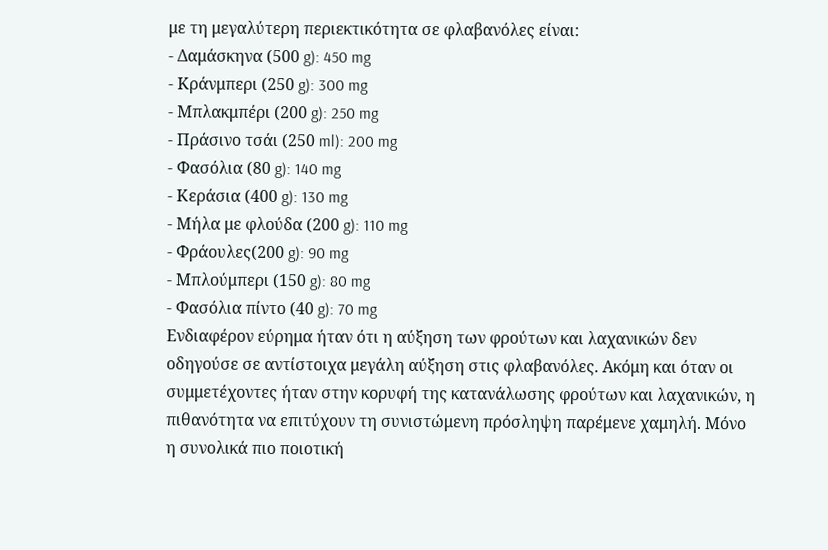με τη μεγαλύτερη περιεκτικότητα σε φλαβανόλες είναι:
- Δαμάσκηνα (500 g): 450 mg
- Κράνμπερι (250 g): 300 mg
- Μπλακμπέρι (200 g): 250 mg
- Πράσινο τσάι (250 ml): 200 mg
- Φασόλια (80 g): 140 mg
- Κεράσια (400 g): 130 mg
- Μήλα με φλούδα (200 g): 110 mg
- Φράουλες(200 g): 90 mg
- Μπλούμπερι (150 g): 80 mg
- Φασόλια πίντο (40 g): 70 mg
Ενδιαφέρον εύρημα ήταν ότι η αύξηση των φρούτων και λαχανικών δεν οδηγούσε σε αντίστοιχα μεγάλη αύξηση στις φλαβανόλες. Ακόμη και όταν οι συμμετέχοντες ήταν στην κορυφή της κατανάλωσης φρούτων και λαχανικών, η πιθανότητα να επιτύχουν τη συνιστώμενη πρόσληψη παρέμενε χαμηλή. Μόνο η συνολικά πιο ποιοτική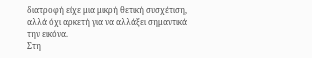διατροφή είχε μια μικρή θετική συσχέτιση, αλλά όχι αρκετή για να αλλάξει σημαντικά την εικόνα.
Στη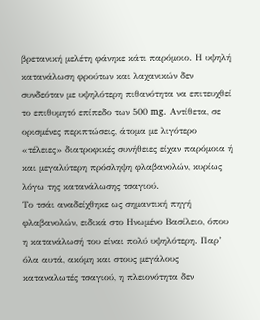βρετανική μελέτη φάνηκε κάτι παρόμοιο. Η υψηλή κατανάλωση φρούτων και λαχανικών δεν συνδεόταν με υψηλότερη πιθανότητα να επιτευχθεί το επιθυμητό επίπεδο των 500 mg. Αντίθετα, σε ορισμένες περιπτώσεις, άτομα με λιγότερο «τέλειες» διατροφικές συνήθειες είχαν παρόμοια ή και μεγαλύτερη πρόσληψη φλαβανολών, κυρίως λόγω της κατανάλωσης τσαγιού.
Το τσάι αναδείχθηκε ως σημαντική πηγή φλαβανολών, ειδικά στο Ηνωμένο Βασίλειο, όπου η κατανάλωσή του είναι πολύ υψηλότερη. Παρ’ όλα αυτά, ακόμη και στους μεγάλους καταναλωτές τσαγιού, η πλειονότητα δεν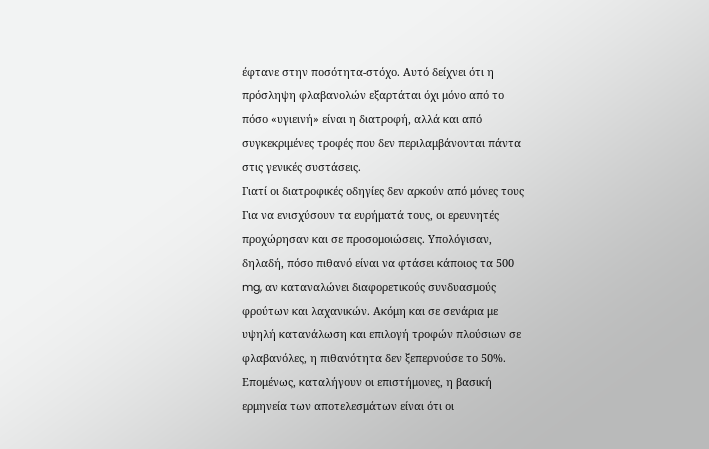έφτανε στην ποσότητα-στόχο. Αυτό δείχνει ότι η πρόσληψη φλαβανολών εξαρτάται όχι μόνο από το πόσο «υγιεινή» είναι η διατροφή, αλλά και από συγκεκριμένες τροφές που δεν περιλαμβάνονται πάντα στις γενικές συστάσεις.
Γιατί οι διατροφικές οδηγίες δεν αρκούν από μόνες τους
Για να ενισχύσουν τα ευρήματά τους, οι ερευνητές προχώρησαν και σε προσομοιώσεις. Υπολόγισαν, δηλαδή, πόσο πιθανό είναι να φτάσει κάποιος τα 500 mg, αν καταναλώνει διαφορετικούς συνδυασμούς φρούτων και λαχανικών. Ακόμη και σε σενάρια με υψηλή κατανάλωση και επιλογή τροφών πλούσιων σε φλαβανόλες, η πιθανότητα δεν ξεπερνούσε το 50%. Επομένως, καταλήγουν οι επιστήμονες, η βασική ερμηνεία των αποτελεσμάτων είναι ότι οι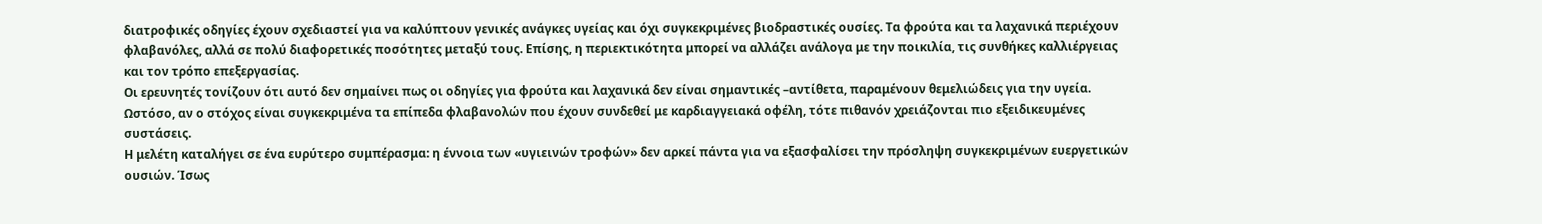διατροφικές οδηγίες έχουν σχεδιαστεί για να καλύπτουν γενικές ανάγκες υγείας και όχι συγκεκριμένες βιοδραστικές ουσίες. Τα φρούτα και τα λαχανικά περιέχουν φλαβανόλες, αλλά σε πολύ διαφορετικές ποσότητες μεταξύ τους. Επίσης, η περιεκτικότητα μπορεί να αλλάζει ανάλογα με την ποικιλία, τις συνθήκες καλλιέργειας και τον τρόπο επεξεργασίας.
Οι ερευνητές τονίζουν ότι αυτό δεν σημαίνει πως οι οδηγίες για φρούτα και λαχανικά δεν είναι σημαντικές –αντίθετα, παραμένουν θεμελιώδεις για την υγεία. Ωστόσο, αν ο στόχος είναι συγκεκριμένα τα επίπεδα φλαβανολών που έχουν συνδεθεί με καρδιαγγειακά οφέλη, τότε πιθανόν χρειάζονται πιο εξειδικευμένες συστάσεις.
Η μελέτη καταλήγει σε ένα ευρύτερο συμπέρασμα: η έννοια των «υγιεινών τροφών» δεν αρκεί πάντα για να εξασφαλίσει την πρόσληψη συγκεκριμένων ευεργετικών ουσιών. Ίσως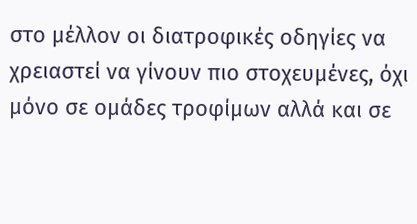στο μέλλον οι διατροφικές οδηγίες να χρειαστεί να γίνουν πιο στοχευμένες, όχι μόνο σε ομάδες τροφίμων αλλά και σε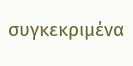συγκεκριμένα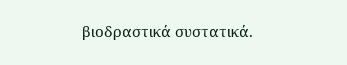βιοδραστικά συστατικά.